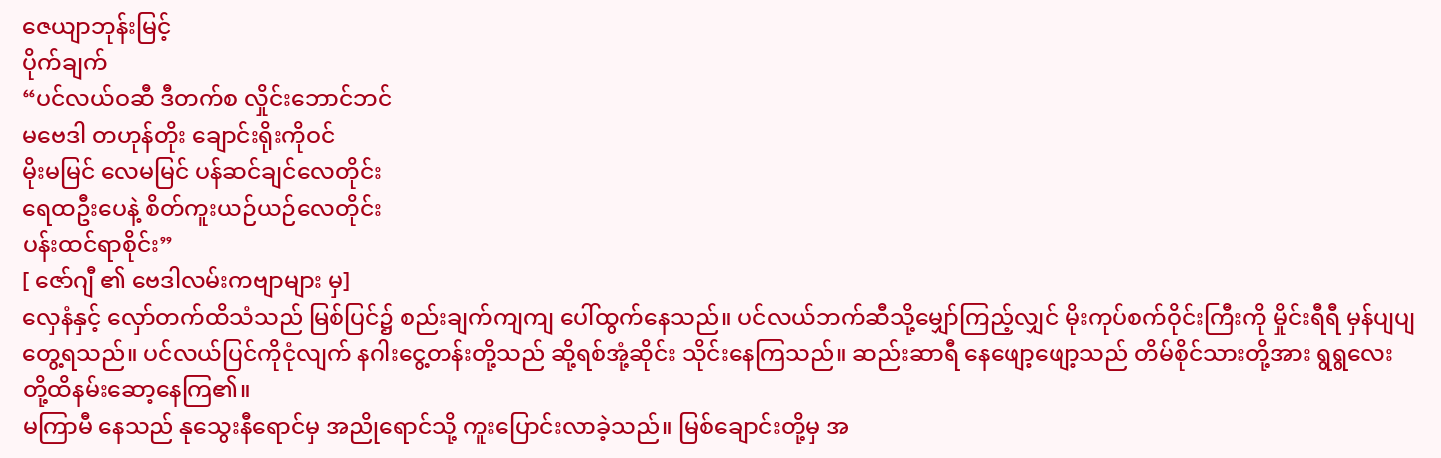ဇေယျာဘုန်းမြင့်
ပိုက်ချက်
“ပင်လယ်ဝဆီ ဒီတက်စ လှိုင်းဘောင်ဘင်
မဗေဒါ တဟုန်တိုး ချောင်းရိုးကိုဝင်
မိုးမမြင် လေမမြင် ပန်ဆင်ချင်လေတိုင်း
ရေထဦးပေနဲ့ စိတ်ကူးယဉ်ယဉ်လေတိုင်း
ပန်းထင်ရာစိုင်း”
[ ဇော်ဂျီ ၏ ဗေဒါလမ်းကဗျာများ မှ]
လှေနံနှင့် လှော်တက်ထိသံသည် မြစ်ပြင်၌ စည်းချက်ကျကျ ပေါ်ထွက်နေသည်။ ပင်လယ်ဘက်ဆီသို့မျှော်ကြည့်လျှင် မိုးကုပ်စက်ဝိုင်းကြီးကို မှိုင်းရီရီ မှန်ပျပျတွေ့ရသည်။ ပင်လယ်ပြင်ကိုငုံလျက် နဂါးငွေ့တန်းတို့သည် ဆို့ရစ်အုံ့ဆိုင်း သိုင်းနေကြသည်။ ဆည်းဆာရီ နေဖျော့ဖျော့သည် တိမ်စိုင်သားတို့အား ရွရွလေး တို့ထိနမ်းဆော့နေကြ၏။
မကြာမီ နေသည် နုသွေးနီရောင်မှ အညိုရောင်သို့ ကူးပြောင်းလာခဲ့သည်။ မြစ်ချောင်းတို့မှ အ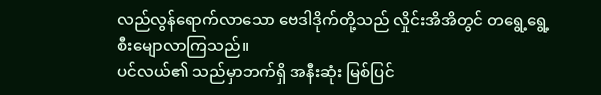လည်လွန်ရောက်လာသော ဗေဒါဒိုက်တို့သည် လှိုင်းအိအိတွင် တရွေ့ရွေ့ စီးမျောလာကြသည်။
ပင်လယ်၏ သည်မှာဘက်ရှိ အနီးဆုံး မြစ်ပြင်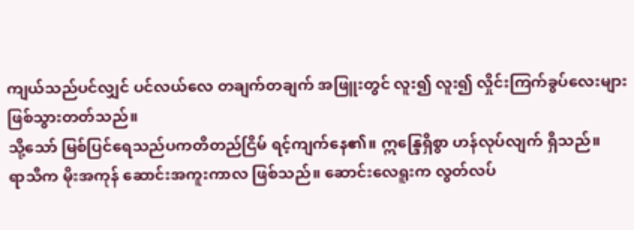ကျယ်သည်ပင်လျှင် ပင်လယ်လေ တချက်တချက် အဖြူးတွင် လူး၍ လူး၍ လှိုင်းကြက်ခွပ်လေးများ ဖြစ်သွားတတ်သည်။
သို့သော် မြစ်ပြင်ရေသည်ပကတိတည်ငြိမ် ရင့်ကျက်နေ၏။ ဣန္ဒြေရှိစွာ ဟန်လုပ်လျက် ရှိသည်။
ရာသီက မိုးအကုန် ဆောင်းအကူးကာလ ဖြစ်သည်။ ဆောင်းလေရူးက လွတ်လပ်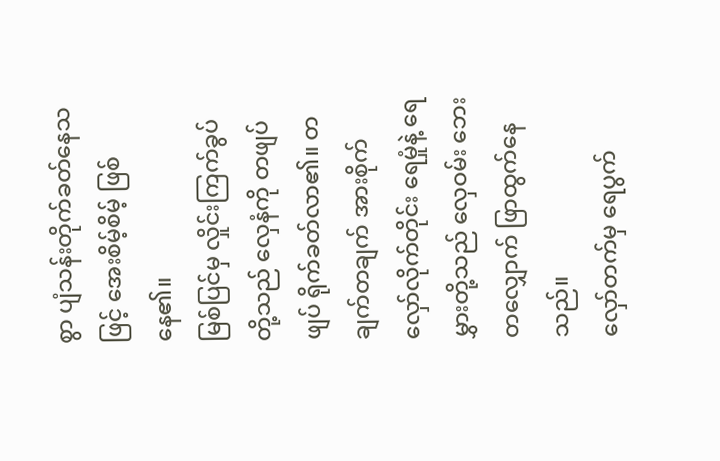စွာ ပျံသန်းတိုက်ခတ်နေသဖြင့် အေးစိမ့်စိမ့် ဖြစ်နေ၏။
မြစ်ပြင်မှ လှိုင်းကြက်ခွပ်တို့သည် လှေနံကို တဖျပ်ဖျပ် ရိုက်ခတ်လာ၏။ တချက်တချက် အားစိုက် လှော်လိုက်တိုင်း ရေမှုံနဲ့ ရေမွှားတို့သည် လှေဝမ်း ဘေးတလျှောက် ဖြာထွက်နေသည်။
လှော်တက်မှ ရေပွက်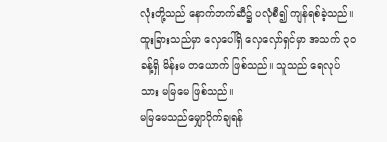လုံးတို့သည် နောက်ဘက်ဆီ၌ ပလုံစီ၍ ကျန်ရစ်ခဲ့သည်။ ထူးခြားသည်မှာ လှေပေါ်ရှိ လှေလှော်ရှင်မှာ အသက် ၃ဝ ခန့်ရှိ မိန်းမ တယောက် ဖြစ်သည်။ သူသည် ရေလုပ်သား မမြမေ ဖြစ်သည်။
မမြမေသည်မျှောပိုက်ချရန်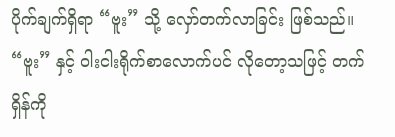ပိုက်ချက်ရှိရာ “ဗူး” သို့ လှော်တက်လာခြင်း ဖြစ်သည်။ “ဗူး” နှင့် ဝါးငါးရိုက်စာလောက်ပင် လိုတော့သဖြင့် တက်ရှိန်ကို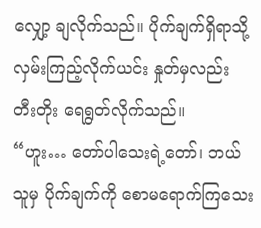လျှော့ ချလိုက်သည်။ ပိုက်ချက်ရှိရာသို့ လှမ်းကြည့်လိုက်ယင်း နှုတ်မှလည်း တီးတိုး ရေရွတ်လိုက်သည်။
“ဟူး… တော်ပါသေးရဲ့တော်၊ ဘယ်သူမှ ပိုက်ချက်ကို စောမရောက်ကြသေး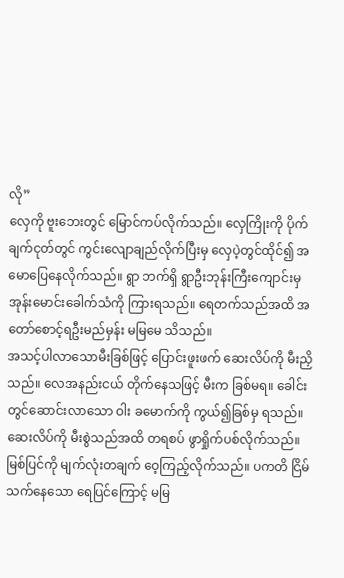လို”
လှေကို ဗူးဘေးတွင် မြောင်ကပ်လိုက်သည်။ လှေကြိုးကို ပိုက်ချက်ငုတ်တွင် ကွင်းလျောချည်လိုက်ပြီးမှ လှေပဲ့တွင်ထိုင်၍ အမောပြေနေလိုက်သည်။ ရွာ ဘက်ရှိ ရွာဦးဘုန်းကြီးကျောင်းမှ အုန်းမောင်းခေါက်သံကို ကြားရသည်။ ရေတက်သည်အထိ အတော်စောင့်ရဦးမည်မှန်း မမြမေ သိသည်။
အသင့်ပါလာသောမီးခြစ်ဖြင့် ပြောင်းဖူးဖက် ဆေးလိပ်ကို မီးညှိသည်။ လေအနည်းငယ် တိုက်နေသဖြင့် မီးက ခြစ်မရ။ ခေါင်းတွင်ဆောင်းလာသော ဝါး ခမောက်ကို ကွယ်၍ခြစ်မှ ရသည်။ ဆေးလိပ်ကို မီးစွဲသည်အထိ တရစပ် ဖွာရှိုက်ပစ်လိုက်သည်။
မြစ်ပြင်ကို မျက်လုံးတချက် ဝေ့ကြည့်လိုက်သည်။ ပကတိ ငြိမ်သက်နေသော ရေပြင်ကြောင့် မမြ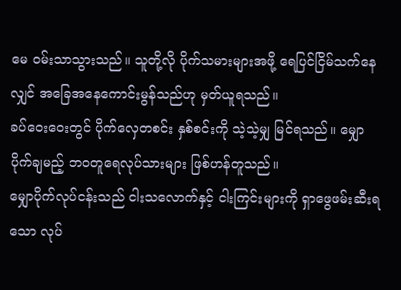မေ ဝမ်းသာသွားသည်။ သူတို့လို ပိုက်သမားများအဖို့ ရေပြင်ငြိမ်သက်နေလျှင် အခြေအနေကောင်းမွန်သည်ဟု မှတ်ယူရသည်။
ခပ်ဝေးဝေးတွင် ပိုက်လှေတစင်း နှစ်စင်းကို သဲ့သဲ့မျှ မြင်ရသည်။ မျှောပိုက်ချမည့် ဘဝတူရေလုပ်သားများ ဖြစ်ဟန်တူသည်။
မျှောပိုက်လုပ်ငန်းသည် ငါးသလောက်နှင့် ငါးကြင်းများကို ရှာဖွေဖမ်းဆီးရသော လုပ်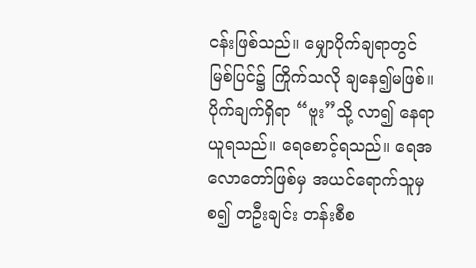ငန်းဖြစ်သည်။ မျှောပိုက်ချရာတွင် မြစ်ပြင်၌ ကြိုက်သလို ချနေ၍မဖြစ်။ ပိုက်ချက်ရှိရာ “ဗူး”သို့ လာ၍ နေရာယူရသည်။ ရေစောင့်ရသည်။ ရေအလောတော်ဖြစ်မှ အယင်ရောက်သူမှ စ၍ တဦးချင်း တန်းစီစ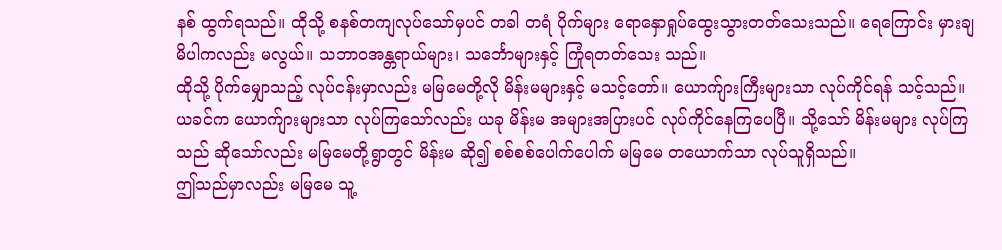နစ် ထွက်ရသည်။ ထိုသို့ စနစ်တကျလုပ်သော်မှပင် တခါ တရံ ပိုက်များ ရောနှောရှုပ်ထွေးသွားတတ်သေးသည်။ ရေကြောင်း မှားချမိပါကလည်း မလွယ်။ သဘာဝအန္တရာယ်များ၊ သင်္ဘောများနှင့် ကြုံရတတ်သေး သည်။
ထိုသို့ ပိုက်မျှောသည့် လုပ်ငန်းမှာလည်း မမြမေတို့လို မိန်းမများနှင့် မသင့်တော်။ ယောက်ျားကြီးများသာ လုပ်ကိုင်ရန် သင့်သည်။
ယခင်က ယောက်ျားများသာ လုပ်ကြသော်လည်း ယခု မိန်းမ အများအပြားပင် လုပ်ကိုင်နေကြပေပြီ။ သို့သော် မိန်းမများ လုပ်ကြသည် ဆိုသော်လည်း မမြမေတို့ရွာတွင် မိန်းမ ဆို၍ စစ်စစ်ပေါက်ပေါက် မမြမေ တယောက်သာ လုပ်သူရှိသည်။
ဤသည်မှာလည်း မမြမေ သူ့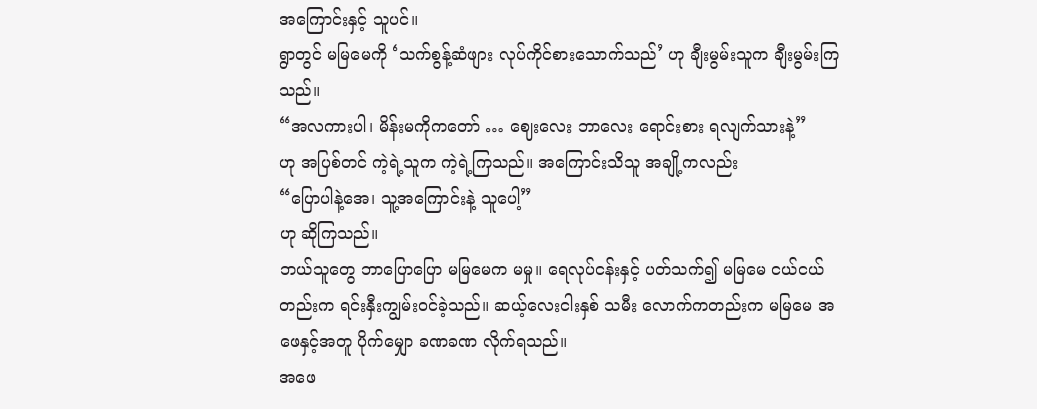အကြောင်းနှင့် သူပင်။
ရွာတွင် မမြမေကို ‘သက်စွန့်ဆံဖျား လုပ်ကိုင်စားသောက်သည်’ ဟု ချီးမွမ်းသူက ချီးမွမ်းကြသည်။
“အလကားပါ၊ မိန်းမကိုကတော် … ဈေးလေး ဘာလေး ရောင်းစား ရလျက်သားနဲ့”
ဟု အပြစ်တင် ကဲ့ရဲ့သူက ကဲ့ရဲ့ကြသည်။ အကြောင်းသိသူ အချို့ကလည်း
“ပြောပါနဲ့အေ၊ သူ့အကြောင်းနဲ့ သူပေါ့”
ဟု ဆိုကြသည်။
ဘယ်သူတွေ ဘာပြောပြော မမြမေက မမှု။ ရေလုပ်ငန်းနှင့် ပတ်သက်၍ မမြမေ ငယ်ငယ်တည်းက ရင်းနှီးကျွမ်းဝင်ခဲ့သည်။ ဆယ့်လေးငါးနှစ် သမီး လောက်ကတည်းက မမြမေ အဖေနှင့်အတူ ပိုက်မျှော ခဏခဏ လိုက်ရသည်။
အဖေ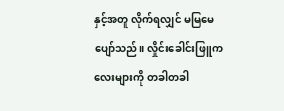နှင့်အတူ လိုက်ရလျှင် မမြမေ ပျော်သည်။ လှိုင်းခေါင်းဖြူကလေးများကို တခါတခါ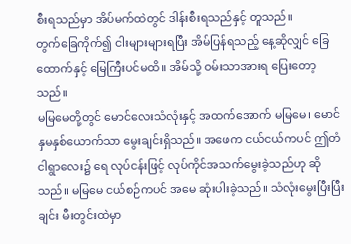စီးရသည်မှာ အိပ်မက်ထဲတွင် ဒါန်းစီးရသည်နှင့် တူသည်။
တွက်ခြေကိုက်၍ ငါးများများရပြီး အိမ်ပြန်ရသည့် နေ့ဆိုလျှင် ခြေထောက်နှင့် မြေကြီးပင်မထိ။ အိမ်သို့ ဝမ်းသာအားရ ပြေးတော့သည်။
မမြမေတို့တွင် မောင်လေးသံလုံးနှင့် အထက်အောက် မမြမေ၊ မောင်နှမနှစ်ယောက်သာ မွေးချင်းရှိသည်။ အဖေက ငယ်ငယ်ကပင် ဤတံငါရွာလေး၌ ရေ လုပ်ငန်းဖြင့် လုပ်ကိုင်အသက်မွေးခဲ့သည်ဟု ဆိုသည်။ မမြမေ ငယ်စဉ်ကပင် အမေ ဆုံးပါးခဲ့သည်။ သံလုံးမွေးပြီးပြီးချင်း မီးတွင်းထဲမှာ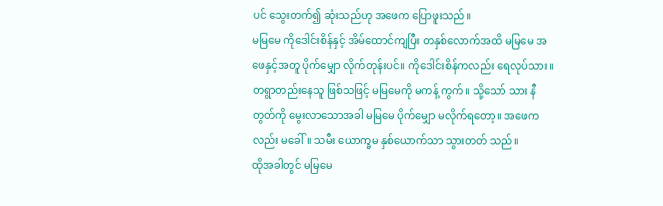ပင် သွေးတက်၍ ဆုံးသည်ဟု အဖေက ပြောဖူးသည်။
မမြမေ ကိုဒေါင်းစိန်နှင့် အိမ်ထောင်ကျပြီး တနှစ်လောက်အထိ မမြမေ အဖေနှင့်အတူ ပိုက်မျှော လိုက်တုန်းပင်။ ကိုဒေါင်းစိန်ကလည်း ရေလုပ်သား။ တရွာတည်းနေသူ ဖြစ်သဖြင့် မမြမေကို မကန့် ကွက်။ သို့သော် သား နီတွတ်ကို မွေးလာသောအခါ မမြမေ ပိုက်မျှော မလိုက်ရတော့။ အဖေကလည်း မခေါ်။ သမီး ယောက္ခမ နှစ်ယောက်သာ သွားတတ် သည်။
ထိုအခါတွင် မမြမေ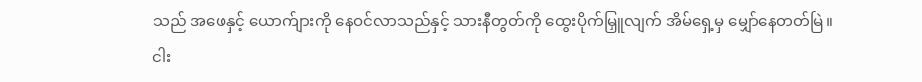သည် အဖေနှင့် ယောက်ျားကို နေဝင်လာသည်နှင့် သားနီတွတ်ကို ထွေးပိုက်မြှူလျက် အိမ်ရှေ့မှ မျှော်နေတတ်မြဲ။
ငါး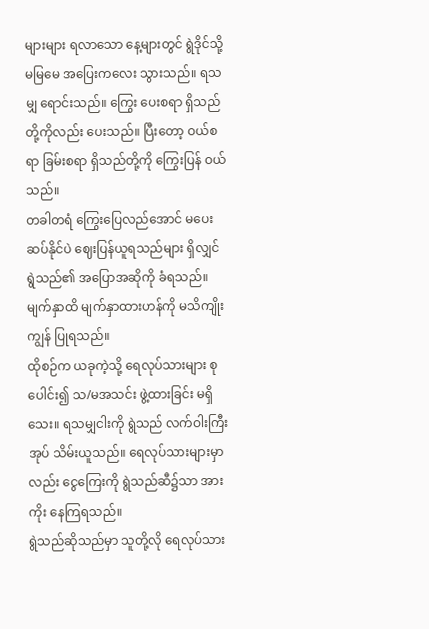များများ ရလာသော နေ့များတွင် ရွဲဒိုင်သို့ မမြမေ အပြေးကလေး သွားသည်။ ရသမျှ ရောင်းသည်။ ကြွေး ပေးစရာ ရှိသည်တို့ကိုလည်း ပေးသည်။ ပြီးတော့ ဝယ်စရာ ခြမ်းစရာ ရှိသည်တို့ကို ကြွေးပြန် ဝယ်သည်။
တခါတရံ ကြွေးပြေလည်အောင် မပေးဆပ်နိုင်ပဲ ဈေးပြန်ယူရသည်များ ရှိလျှင် ရွဲသည်၏ အပြောအဆိုကို ခံရသည်။ မျက်နှာထိ မျက်နှာထားဟန်ကို မသိကျိုးကျွန် ပြုရသည်။
ထိုစဉ်က ယခုကဲ့သို့ ရေလုပ်သားများ စုပေါင်း၍ သ/မအသင်း ဖွဲ့ထားခြင်း မရှိသေး။ ရသမျှငါးကို ရွဲသည် လက်ဝါးကြီးအုပ် သိမ်းယူသည်။ ရေလုပ်သားများမှာလည်း ငွေကြေးကို ရွဲသည်ဆီ၌သာ အားကိုး နေကြရသည်။
ရွဲသည်ဆိုသည်မှာ သူတို့လို ရေလုပ်သား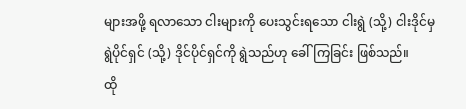များအဖို့ ရလာသော ငါးများကို ပေးသွင်းရသော ငါးရွဲ (သို့) ငါးဒိုင်မှ ရွဲပိုင်ရှင် (သို့) ဒိုင်ပိုင်ရှင်ကို ရွဲသည်ဟု ခေါ်ကြခြင်း ဖြစ်သည်။
ထို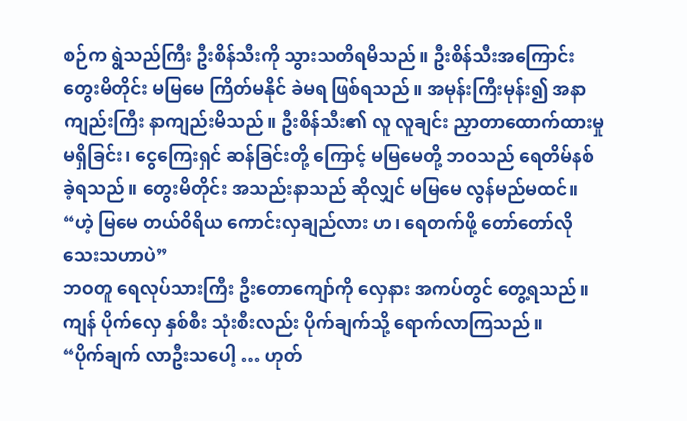စဉ်က ရွဲသည်ကြီး ဦးစိန်သီးကို သွားသတိရမိသည်။ ဦးစိန်သီးအကြောင်း တွေးမိတိုင်း မမြမေ ကြိတ်မနိုင် ခဲမရ ဖြစ်ရသည်။ အမုန်းကြီးမုန်း၍ အနာကျည်းကြီး နာကျည်းမိသည်။ ဦးစိန်သီး၏ လူ လူချင်း ညှာတာထောက်ထားမှု မရှိခြင်း၊ ငွေကြေးရှင် ဆန်ခြင်းတို့ ကြောင့် မမြမေတို့ ဘဝသည် ရေတိမ်နစ် ခဲ့ရသည်။ တွေးမိတိုင်း အသည်းနာသည် ဆိုလျှင် မမြမေ လွန်မည်မထင်။
“ဟဲ့ မြမေ တယ်ဝိရိယ ကောင်းလှချည်လား ဟ၊ ရေတက်ဖို့ တော်တော်လိုသေးသဟာပဲ”
ဘဝတူ ရေလုပ်သားကြီး ဦးတောကျော်ကို လှေနား အကပ်တွင် တွေ့ရသည်။ ကျန် ပိုက်လှေ နှစ်စီး သုံးစီးလည်း ပိုက်ချက်သို့ ရောက်လာကြသည်။
“ပိုက်ချက် လာဦးသပေါ့ … ဟုတ်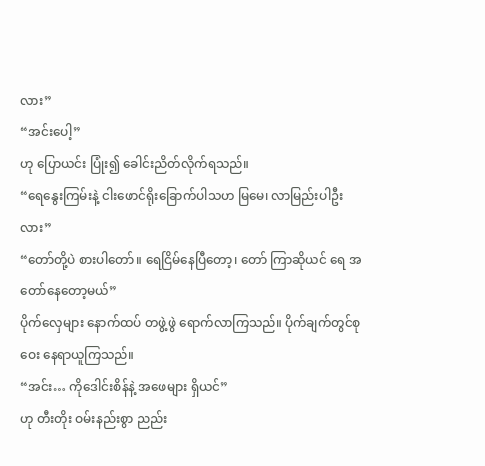လား”
“အင်းပေါ့”
ဟု ပြောယင်း ပြုံး၍ ခေါင်းညိတ်လိုက်ရသည်။
“ရေနွေးကြမ်းနဲ့ ငါးဖောင်ရိုးခြောက်ပါသဟ မြမေ၊ လာမြည်းပါဦးလား”
“တော်တို့ပဲ စားပါတော်။ ရေငြိမ်နေပြီတော့၊ တော် ကြာဆိုယင် ရေ အတော်နေတော့မယ်”
ပိုက်လှေများ နောက်ထပ် တဖွဲ့ဖွဲ ရောက်လာကြသည်။ ပိုက်ချက်တွင်စုဝေး နေရာယူကြသည်။
“အင်း… ကိုဒေါင်းစိန်နဲ့ အဖေများ ရှိယင်”
ဟု တီးတိုး ဝမ်းနည်းစွာ ညည်း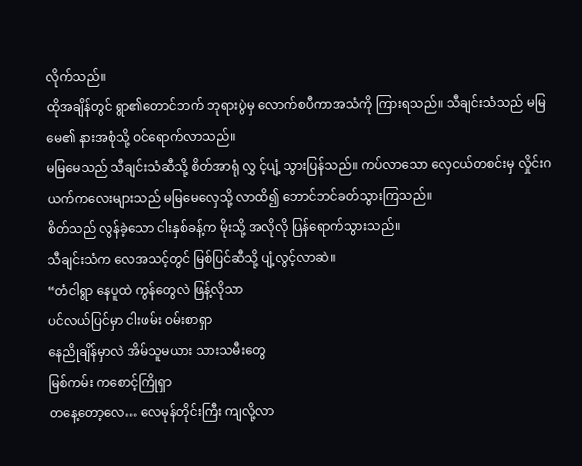လိုက်သည်။
ထိုအချိန်တွင် ရွာ၏တောင်ဘက် ဘုရားပွဲမှ လောက်စပီကာအသံကို ကြားရသည်။ သီချင်းသံသည် မမြမေ၏ နားအစုံသို့ ဝင်ရောက်လာသည်။
မမြမေသည် သီချင်းသံဆီသို့ စိတ်အာရုံ လွှ င့်ပျံ့ သွားပြန်သည်။ ကပ်လာသော လှေငယ်တစင်းမှ လှိုင်းဂယက်ကလေးများသည် မမြမေလှေသို့ လာထိ၍ ဘောင်ဘင်ခတ်သွားကြသည်။
စိတ်သည် လွန်ခဲ့သော ငါးနှစ်ခန့်က မိုးသို့ အလိုလို ပြန်ရောက်သွားသည်။
သီချင်းသံက လေအသင့်တွင် မြစ်ပြင်ဆီသို့ ပျံ့လွင့်လာဆဲ။
“တံငါရွာ နေပူထဲ ကွန်တွေလဲ ဖြန့်လိုသာ
ပင်လယ်ပြင်မှာ ငါးဖမ်း ဝမ်းစာရှာ
နေညိုချိန်မှာလဲ အိမ်သူမယား သားသမီးတွေ
မြစ်ကမ်း ကစောင့်ကြိုရှာ
တနေ့တော့လေ… လေမုန်တိုင်းကြီး ကျလို့လာ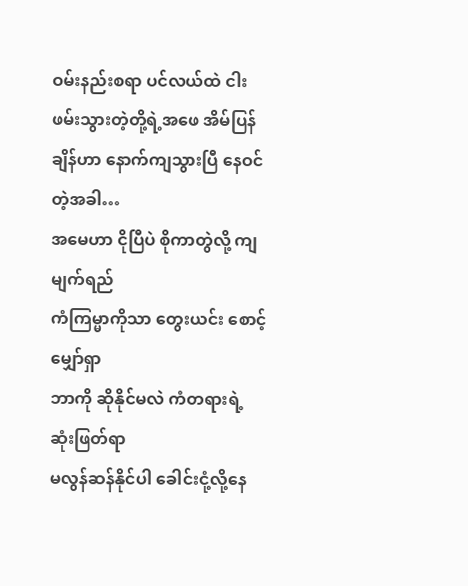ဝမ်းနည်းစရာ ပင်လယ်ထဲ ငါးဖမ်းသွားတဲ့တို့ရဲ့အဖေ အိမ်ပြန်ချိန်ဟာ နောက်ကျသွားပြီ နေဝင်တဲ့အခါ…
အမေဟာ ငိုပြီပဲ စိုကာတွဲလို့ ကျမျက်ရည်
ကံကြမ္မာကိုသာ တွေးယင်း စောင့်မျှော်ရှာ
ဘာကို ဆိုနိုင်မလဲ ကံတရားရဲ့ ဆုံးဖြတ်ရာ
မလွန်ဆန်နိုင်ပါ ခေါင်းငုံ့လို့နေ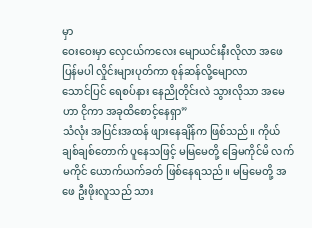မှာ
ဝေးဝေးမှာ လှေငယ်ကလေး မျောယင်းနီးလိုလာ အဖေပြန်မပါ လှိုင်းများပုတ်ကာ စုန်ဆန်လို့မျောလာ
သောင်ပြင် ရေစပ်နား နေညိုတိုင်းလဲ သွားလိုသာ အမေဟာ ငိုကာ အခုထိစောင့်နေရှာ”
သံလုံး အပြင်းအထန် ဖျားနေချိန်က ဖြစ်သည်။ ကိုယ်ချစ်ချစ်တောက် ပူနေသဖြင့် မမြမေတို့ ခြေမကိုင်မိ လက်မကိုင် ယောက်ယက်ခတ် ဖြစ်နေရသည်။ မမြမေတို့ အဖေ ဦးဖိုးလူသည် သား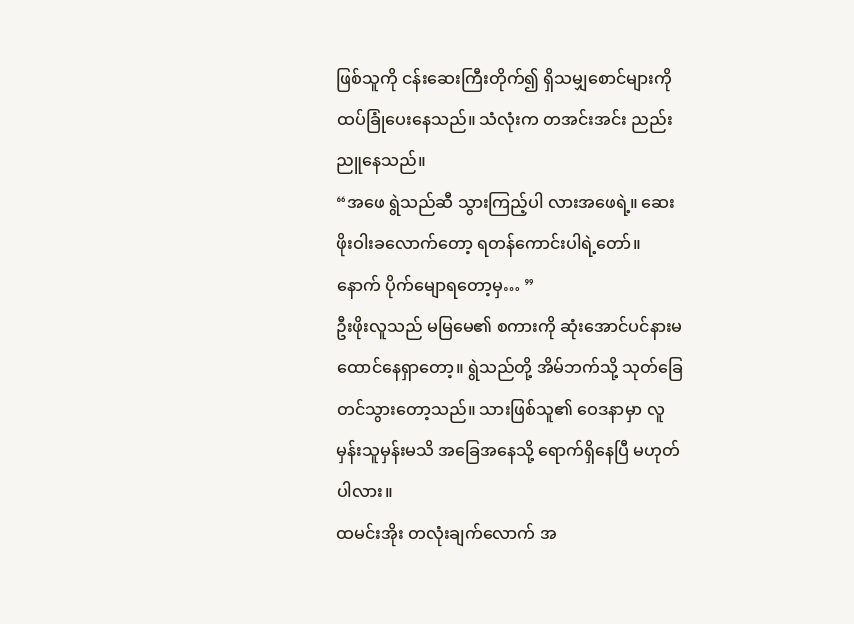ဖြစ်သူကို ငန်းဆေးကြီးတိုက်၍ ရှိသမျှစောင်များကို ထပ်ခြုံပေးနေသည်။ သံလုံးက တအင်းအင်း ညည်းညူနေသည်။
“အဖေ ရွဲသည်ဆီ သွားကြည့်ပါ လားအဖေရဲ့။ ဆေးဖိုးဝါးခလောက်တော့ ရတန်ကောင်းပါရဲ့တော်။ နောက် ပိုက်မျောရတော့မှ… ”
ဦးဖိုးလူသည် မမြမေ၏ စကားကို ဆုံးအောင်ပင်နားမထောင်နေရှာတော့။ ရွဲသည်တို့ အိမ်ဘက်သို့ သုတ်ခြေတင်သွားတော့သည်။ သားဖြစ်သူ၏ ဝေဒနာမှာ လူမှန်းသူမှန်းမသိ အခြေအနေသို့ ရောက်ရှိနေပြီ မဟုတ်ပါလား။
ထမင်းအိုး တလုံးချက်လောက် အ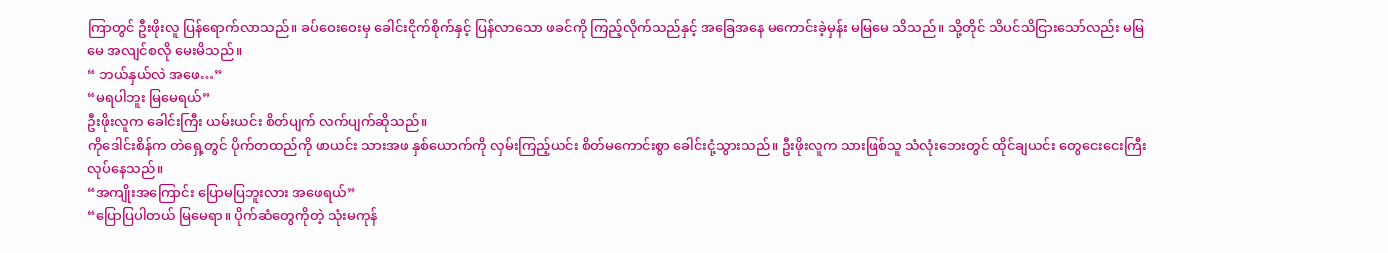ကြာတွင် ဦးဖိုးလူ ပြန်ရောက်လာသည်။ ခပ်ဝေးဝေးမှ ခေါင်းငိုက်စိုက်နှင့် ပြန်လာသော ဖခင်ကို ကြည့်လိုက်သည်နှင့် အခြေအနေ မကောင်းခဲ့မှန်း မမြမေ သိသည်။ သို့တိုင် သိပင်သိငြားသော်လည်း မမြမေ အလျင်စလို မေးမိသည်။
“ ဘယ်နှယ်လဲ အဖေ…”
“မရပါဘူး မြမေရယ်”
ဦးဖိုးလူက ခေါင်းကြီး ယမ်းယင်း စိတ်ပျက် လက်ပျက်ဆိုသည်။
ကိုဒေါင်းစိန်က တဲရှေ့တွင် ပိုက်တထည်ကို ဖာယင်း သားအဖ နှစ်ယောက်ကို လှမ်းကြည့်ယင်း စိတ်မကောင်းစွာ ခေါင်းငုံ့သွားသည်။ ဦးဖိုးလူက သားဖြစ်သူ သံလုံးဘေးတွင် ထိုင်ချယင်း တွေငေးငေးကြီး လုပ်နေသည်။
“အကျိုးအကြောင်း ပြောမပြဘူးလား အဖေရယ်”
“ပြောပြပါတယ် မြမေရာ။ ပိုက်ဆံတွေကိုတဲ့ သုံးမကုန်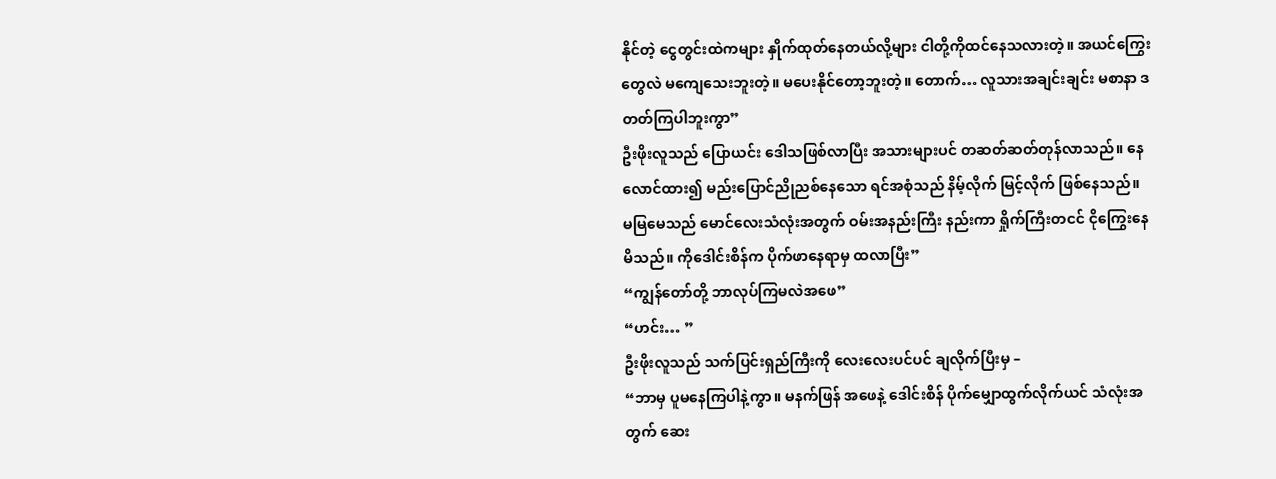နိုင်တဲ့ ငွေတွင်းထဲကများ နှိုက်ထုတ်နေတယ်လို့များ ငါတို့ကိုထင်နေသလားတဲ့။ အယင်ကြွေးတွေလဲ မကျေသေးဘူးတဲ့။ မပေးနိုင်တော့ဘူးတဲ့။ တောက်… လူသားအချင်းချင်း မစာနာ ဒတတ်ကြပါဘူးကွာ”
ဦးဖိုးလူသည် ပြောယင်း ဒေါသဖြစ်လာပြီး အသားများပင် တဆတ်ဆတ်တုန်လာသည်။ နေလောင်ထား၍ မည်းပြောင်ညိုညစ်နေသော ရင်အစုံသည် နိမ့်လိုက် မြင့်လိုက် ဖြစ်နေသည်။ မမြမေသည် မောင်လေးသံလုံးအတွက် ဝမ်းအနည်းကြီး နည်းကာ ရှိုက်ကြီးတငင် ငိုကြွေးနေမိသည်။ ကိုဒေါင်းစိန်က ပိုက်ဖာနေရာမှ ထလာပြီး”
“ကျွန်တော်တို့ ဘာလုပ်ကြမလဲအဖေ”
“ဟင်း… ”
ဦးဖိုးလူသည် သက်ပြင်းရှည်ကြီးကို လေးလေးပင်ပင် ချလိုက်ပြီးမှ –
“ဘာမှ ပူမနေကြပါနဲ့ကွာ။ မနက်ဖြန် အဖေနဲ့ ဒေါင်းစိန် ပိုက်မျှောထွက်လိုက်ယင် သံလုံးအတွက် ဆေး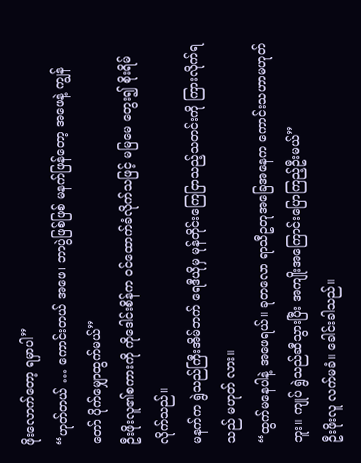ဖိုးလောက်တော့ ရမှာပါ”
“ဟုတ်တယ် … ကောင်းတယ် အဖေ၊ ဘာပွဲဖြစ်ဖြစ် မနက်ဖြန်တော့ အဖေနဲ့ ကျွန်တော် ပိုက်မျှောထွက်မယ်”
ဦးဖိုးလူ၏စကားကို ကိုဒေါင်းစိန်က ဝင်ထောက်ခံလိုက်သဖြင့် မမြမေ တွေး၍ စိုးရိမ်လိုက်သည်။
မနက်က ရွဲသည်ကြီးအိမ်ဘက် ရေဒီယိုမှ မုန်တိုင်းကြေငြာသည့်သတင်းကို ကြားလိုက်ရသည် မဟုတ် လား။
“ထွက်မနေပါနဲ့ အဖေရယ်။ ခုတလော ရာသီဥတုအခြေအနေက ကောင်းသဟာမဟုတ်ဘူး။ ကျုပ် ရွဲသည်ဆီသွားပြီး အကျိုးအကြောင်းပြောကြည့်ဦးမယ်”
ဦးဖိုးလူ လက်မခံ။ ခေါင်းခါသည်။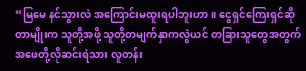“မြမေ နင်သွားလဲ အကြောင်းမထူးရပါဘူးဟာ။ ငွေရှင်ကြေးရှင်ဆိုတာမျိုးက သူတို့အဖို့ သူတို့တမျက်နှာကလွဲယင် တခြားသူတွေအတွက် အဖေတို့လိုဆင်းရဲသား လူတန်း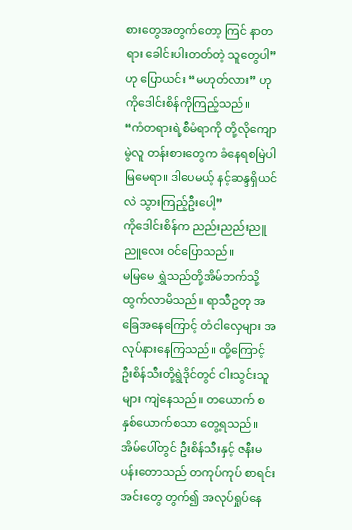စားတွေအတွက်တော့ ကြင် နာတရား ခေါင်းပါးတတ်တဲ့ သူတွေပါ”
ဟု ပြောယင်း “မဟုတ်လား” ဟု ကိုဒေါင်းစိန်ကိုကြည့်သည်။
“ကံတရားရဲ့စီမံရာကို တို့လိုကျောမွဲလူ တန်းစားတွေက ခံနေရစမြဲပါ မြမေရာ။ ဒါပေမယ့် နင့်ဆန္ဒရှိယင်လဲ သွားကြည့်ဦးပေါ့”
ကိုဒေါင်းစိန်က ညည်းညည်းညူညူလေး ဝင်ပြောသည်။
မမြမေ ရွှဲသည်တို့အိမ်ဘက်သို့ ထွက်လာမိသည်။ ရာသီဥတု အခြေအနေကြောင့် တံငါလှေများ အလုပ်နားနေကြသည်။ ထို့ကြောင့် ဦးစိန်သီးတို့ရွဲဒိုင်တွင် ငါးသွင်းသူများ ကျဲနေသည်။ တယောက် စ နှစ်ယောက်စသာ တွေ့ရသည်။
အိမ်ပေါ်တွင် ဦးစိန်သီးနှင့် ဇနီးမပန်းတောသည် တကုပ်ကုပ် စာရင်းအင်းတွေ တွက်၍ အလုပ်ရှုပ်နေ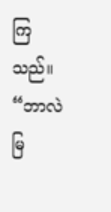ကြသည်။
“ဘာလဲ မြ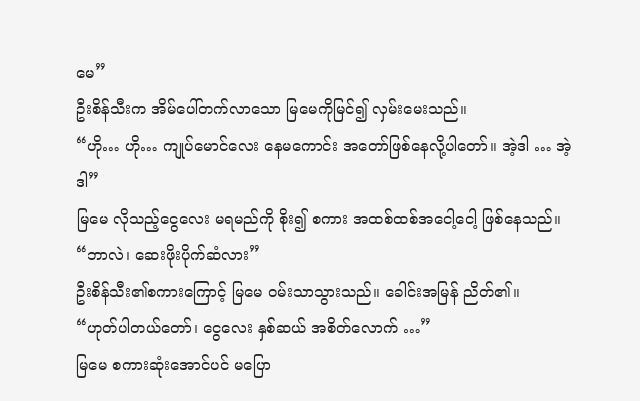မေ”
ဦးစိန်သီးက အိမ်ပေါ်တက်လာသော မြမေကိုမြင်၍ လှမ်းမေးသည်။
“ဟို… ဟို… ကျုပ်မောင်လေး နေမကောင်း အတော်ဖြစ်နေလို့ပါတော်။ အဲ့ဒါ … အဲ့ဒါ”
မြမေ လိုသည့်ငွေလေး မရမည်ကို စိုး၍ စကား အထစ်ထစ်အငေါ့ငေါ့ ဖြစ်နေသည်။
“ဘာလဲ၊ ဆေးဖိုးပိုက်ဆံလား”
ဦးစိန်သီး၏စကားကြောင့် မြမေ ဝမ်းသာသွားသည်။ ခေါင်းအမြန် ညိတ်၏။
“ဟုတ်ပါတယ်တော်၊ ငွေလေး နှစ်ဆယ် အစိတ်လောက် …”
မြမေ စကားဆုံးအောင်ပင် မပြော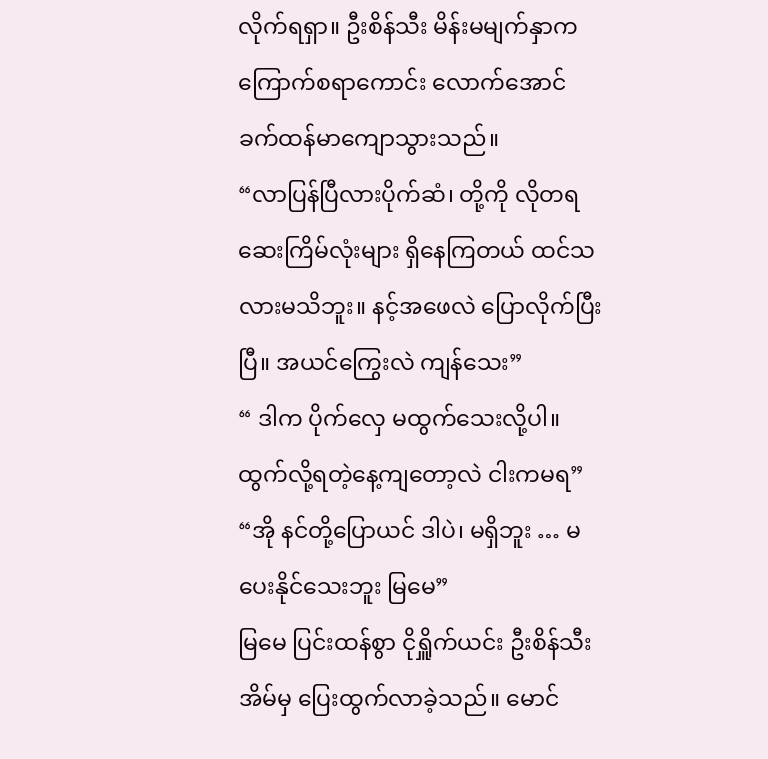လိုက်ရရှာ။ ဦးစိန်သီး မိန်းမမျက်နှာက ကြောက်စရာကောင်း လောက်အောင် ခက်ထန်မာကျောသွားသည်။
“လာပြန်ပြီလားပိုက်ဆံ၊ တို့ကို လိုတရ ဆေးကြိမ်လုံးများ ရှိနေကြတယ် ထင်သလားမသိဘူး။ နင့်အဖေလဲ ပြောလိုက်ပြီးပြီ။ အယင်ကြွေးလဲ ကျန်သေး”
“ ဒါက ပိုက်လှေ မထွက်သေးလို့ပါ။ ထွက်လို့ရတဲ့နေ့ကျတော့လဲ ငါးကမရ”
“အို နင်တို့ပြောယင် ဒါပဲ၊ မရှိဘူး … မပေးနိုင်သေးဘူး မြမေ”
မြမေ ပြင်းထန်စွာ ငိုရှိူက်ယင်း ဦးစိန်သီးအိမ်မှ ပြေးထွက်လာခဲ့သည်။ မောင်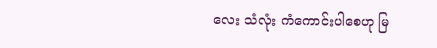လေး သံလုံး ကံကောင်းပါစေဟု မြ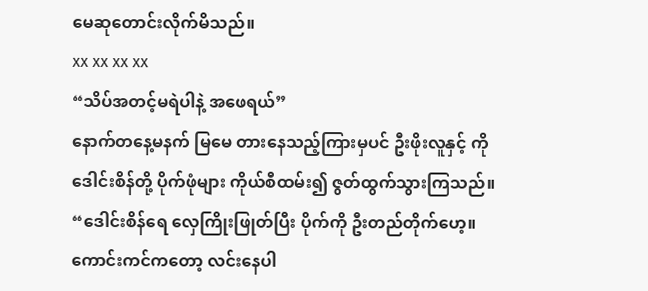မေဆုတောင်းလိုက်မိသည်။
xx xx xx xx
“သိပ်အတင့်မရဲပါနဲ့ အဖေရယ်”
နောက်တနေ့မနက် မြမေ တားနေသည့်ကြားမှပင် ဦးဖိုးလူနှင့် ကိုဒေါင်းစိန်တို့ ပိုက်ဖုံများ ကိုယ်စီထမ်း၍ ဇွတ်ထွက်သွားကြသည်။
“ဒေါင်းစိန်ရေ လှေကြိုးဖြုတ်ပြီး ပိုက်ကို ဦးတည်တိုက်ဟေ့။ ကောင်းကင်ကတော့ လင်းနေပါ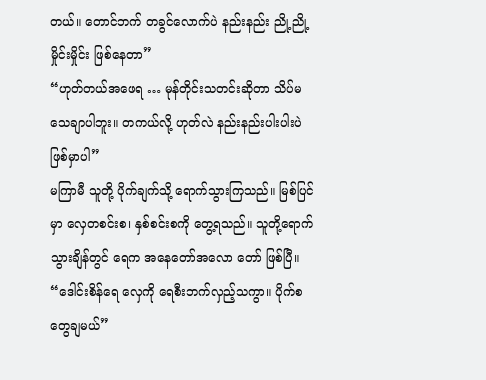တယ်။ တောင်ဘက် တခွင်လောက်ပဲ နည်းနည်း ညို့ညို့မှိုင်းမှိုင်း ဖြစ်နေတာ”
“ဟုတ်တယ်အဖေရ … မုန်တိုင်းသတင်းဆိုတာ သိပ်မသေချာပါဘူး။ တကယ်လို့ ဟုတ်လဲ နည်းနည်းပါးပါးပဲ ဖြစ်မှာပါ”
မကြာမီ သူတို့ ပိုက်ချက်သို့ ရောက်သွားကြသည်။ မြစ်ပြင်မှာ လှေတစင်းစ၊ နှစ်စင်းစကို တွေ့ရသည်။ သူတို့ရောက်သွားချိန်တွင် ရေက အနေတော်အလော တော် ဖြစ်ပြီ။
“ဒေါင်းစိန်ရေ လှေကို ရေစီးဘက်လှည့်သကွာ။ ပိုက်စတွေချမယ်”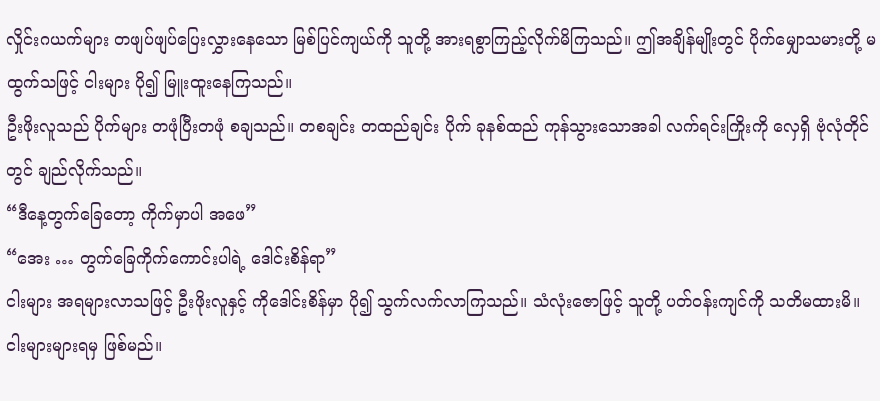လှိုင်းဂယက်များ တဖျပ်ဖျပ်ပြေးလွှားနေသော မြစ်ပြင်ကျယ်ကို သူတို့ အားရစွာကြည့်လိုက်မိကြသည်။ ဤအချိန်မျိုးတွင် ပိုက်မျှောသမားတို့ မထွက်သဖြင့် ငါးများ ပို၍ မြူးထူးနေကြသည်။
ဦးဖိုးလူသည် ပိုက်များ တဖုံပြီးတဖုံ စချသည်။ တစချင်း တထည်ချင်း ပိုက် ခုနစ်ထည် ကုန်သွားသောအခါ လက်ရင်းကြိုးကို လှေရှိ ဗုံလုံတိုင်တွင် ချည်လိုက်သည်။
“ဒီနေ့တွက်ခြေတော့ ကိုက်မှာပါ အဖေ”
“အေး … တွက်ခြေကိုက်ကောင်းပါရဲ့ ဒေါင်းစိန်ရာ”
ငါးများ အရများလာသဖြင့် ဦးဖိုးလူနှင့် ကိုဒေါင်းစိန်မှာ ပို၍ သွက်လက်လာကြသည်။ သံလုံးဇောဖြင့် သူတို့ ပတ်ဝန်းကျင်ကို သတိမထားမိ။ ငါးများများရမှ ဖြစ်မည်။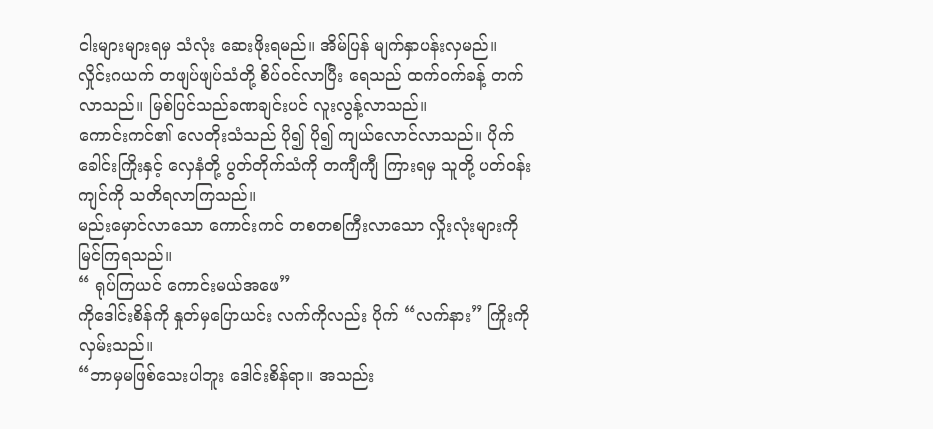ငါးများများရမှ သံလုံး ဆေးဖိုးရမည်။ အိမ်ပြန် မျက်နှာပန်းလှမည်။
လှိုင်းဂယက် တဖျပ်ဖျပ်သံတို့ စိပ်ဝင်လာပြီး ရေသည် ထက်ဝက်ခန့် တက်လာသည်။ မြစ်ပြင်သည်ခဏချင်းပင် လူးလွန့်လာသည်။
ကောင်းကင်၏ လေတိုးသံသည် ပို၍ ပို၍ ကျယ်လောင်လာသည်။ ပိုက်ခေါင်းကြိုးနှင့် လှေနံတို့ ပွတ်တိုက်သံကို တကျီကျီ ကြားရမှ သူတို့ ပတ်ဝန်းကျင်ကို သတိရလာကြသည်။
မည်းမှောင်လာသော ကောင်းကင် တစတစကြီးလာသော လှိုးလုံးများကို မြင်ကြရသည်။
“ ရုပ်ကြယင် ကောင်းမယ်အဖေ”
ကိုဒေါင်းစိန်ကို နှုတ်မှပြောယင်း လက်ကိုလည်း ပိုက် “လက်နား” ကြိုးကို လှမ်းသည်။
“ဘာမှမဖြစ်သေးပါဘူး ဒေါင်းစိန်ရာ။ အသည်း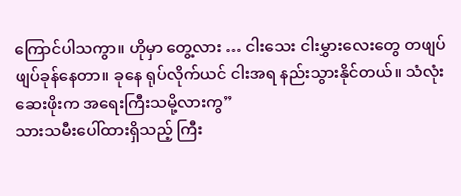ကြောင်ပါသကွာ။ ဟိုမှာ တွေ့လား … ငါးသေး ငါးမွှားလေးတွေ တဖျပ်ဖျပ်ခုန်နေတာ။ ခုနေ ရုပ်လိုက်ယင် ငါးအရ နည်းသွားနိုင်တယ်။ သံလုံး ဆေးဖိုးက အရေးကြီးသမို့လားကွ”
သားသမီးပေါ်ထားရှိသည့် ကြီး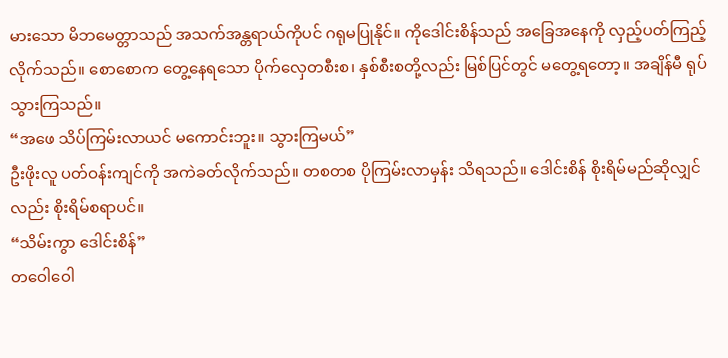မားသော မိဘမေတ္တာသည် အသက်အန္တရာယ်ကိုပင် ဂရုမပြုနိုင်။ ကိုဒေါင်းစိန်သည် အခြေအနေကို လှည့်ပတ်ကြည့်လိုက်သည်။ စောစောက တွေ့နေရသော ပိုက်လှေတစီးစ၊ နှစ်စီးစတို့လည်း မြစ်ပြင်တွင် မတွေ့ရတော့။ အချိန်မီ ရုပ်သွားကြသည်။
“အဖေ သိပ်ကြမ်းလာယင် မကောင်းဘူး။ သွားကြမယ်”
ဦးဖိုးလူ ပတ်ဝန်းကျင်ကို အကဲခတ်လိုက်သည်။ တစတစ ပိုကြမ်းလာမှန်း သိရသည်။ ဒေါင်းစိန် စိုးရိမ်မည်ဆိုလျှင်လည်း စိုးရိမ်စရာပင်။
“သိမ်းကွာ ဒေါင်းစိန်”
တဝေါဝေါ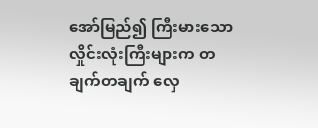အော်မြည်၍ ကြီးမားသော လှိုင်းလုံးကြီးများက တချက်တချက် လှေ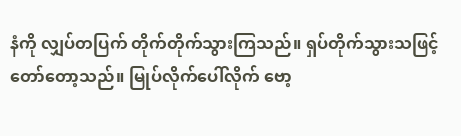နံကို လျှပ်တပြက် တိုက်တိုက်သွားကြသည်။ ရှပ်တိုက်သွားသဖြင့် တော်တော့သည်။ မြုပ်လိုက်ပေါ်လိုက် ဗော့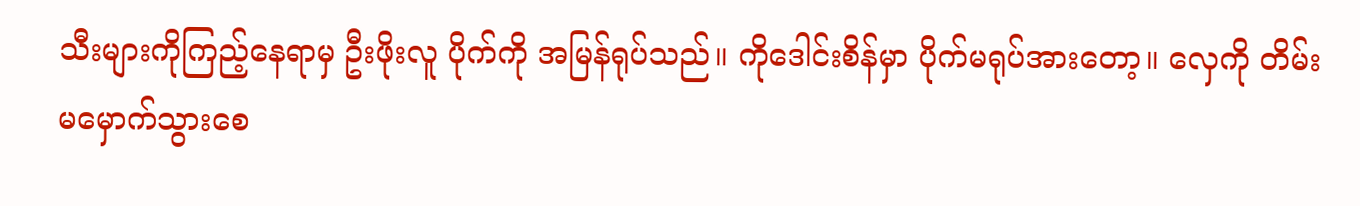သီးများကိုကြည့်နေရာမှ ဦးဖိုးလူ ပိုက်ကို အမြန်ရုပ်သည်။ ကိုဒေါင်းစိန်မှာ ပိုက်မရုပ်အားတော့။ လှေကို တိမ်းမမှောက်သွားစေ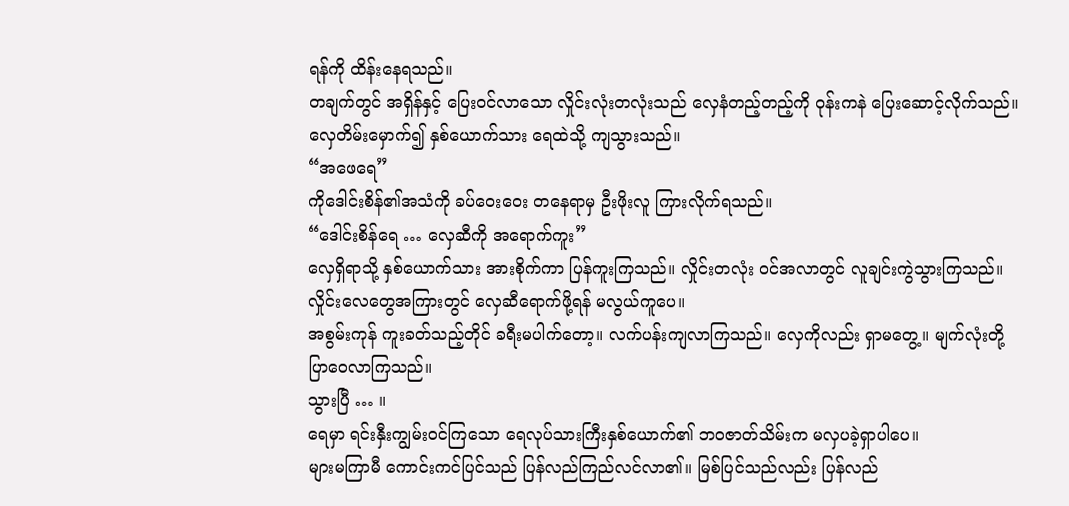ရန်ကို ထိန်းနေရသည်။
တချက်တွင် အရှိန်နှင့် ပြေးဝင်လာသော လှိုင်းလုံးတလုံးသည် လှေနံတည့်တည့်ကို ဝုန်းကနဲ ပြေးဆောင့်လိုက်သည်။
လှေတိမ်းမှောက်၍ နှစ်ယောက်သား ရေထဲသို့ ကျသွားသည်။
“အဖေရေ”
ကိုဒေါင်းစိန်၏အသံကို ခပ်ဝေးဝေး တနေရာမှ ဦးဖိုးလူ ကြားလိုက်ရသည်။
“ဒေါင်းစိန်ရေ … လှေဆီကို အရောက်ကူး”
လှေရှိရာသို့ နှစ်ယောက်သား အားစိုက်ကာ ပြန်ကူးကြသည်။ လှိုင်းတလုံး ဝင်အလာတွင် လူချင်းကွဲသွားကြသည်။ လှိုင်းလေတွေအကြားတွင် လှေဆီရောက်ဖို့ရန် မလွယ်ကူပေ။
အစွမ်းကုန် ကူးခတ်သည့်တိုင် ခရီးမပါက်တော့။ လက်ပန်းကျလာကြသည်။ လှေကိုလည်း ရှာမတွေ့။ မျက်လုံးတို့ ပြာဝေလာကြသည်။
သွားပြီ … ။
ရေမှာ ရင်းနှီးကျွမ်းဝင်ကြသော ရေလုပ်သားကြီးနှစ်ယောက်၏ ဘဝဇာတ်သိမ်းက မလှပခဲ့ရှာပါပေ။
များမကြာမီ ကောင်းကင်ပြင်သည် ပြန်လည်ကြည်လင်လာ၏။ မြစ်ပြင်သည်လည်း ပြန်လည်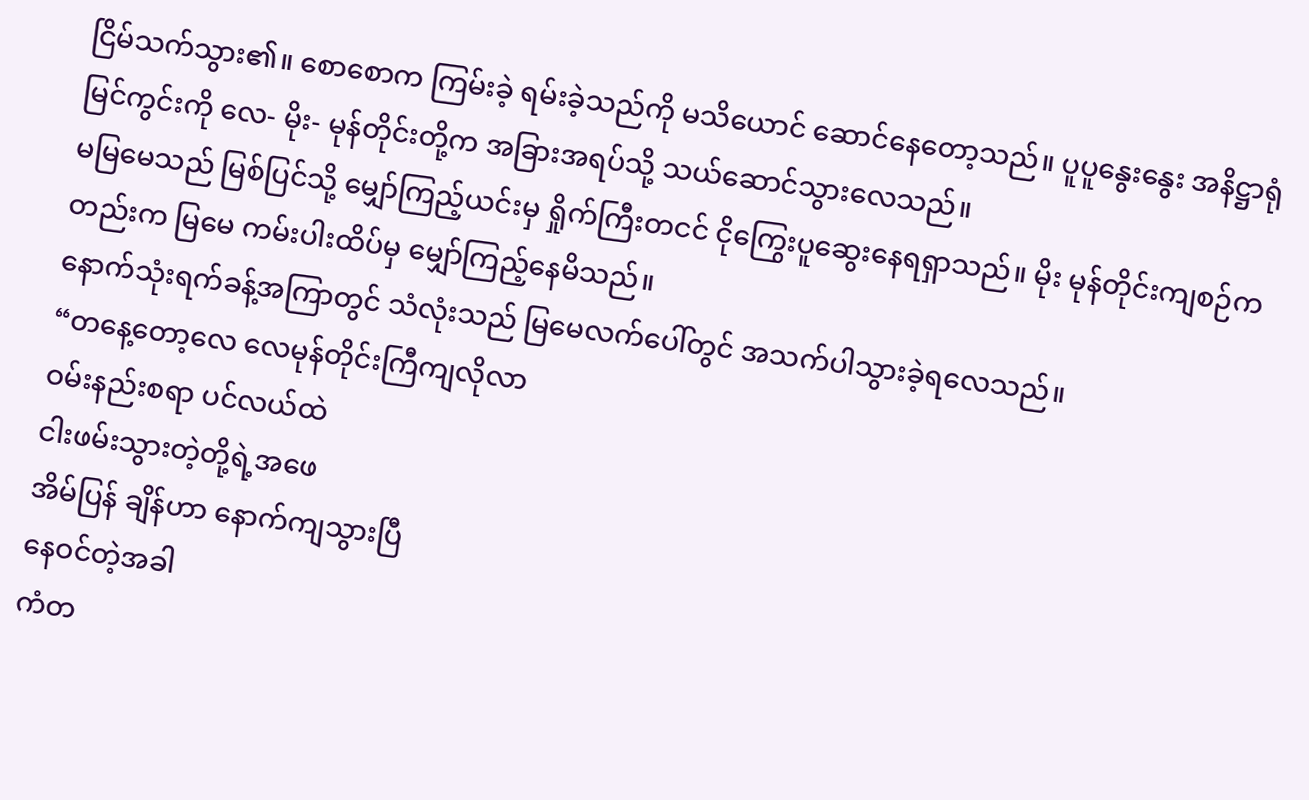ငြိမ်သက်သွား၏။ စောစောက ကြမ်းခဲ့ ရမ်းခဲ့သည်ကို မသိယောင် ဆောင်နေတော့သည်။ ပူပူနွေးနွေး အနိဋ္ဌာရုံမြင်ကွင်းကို လေ- မိုး- မုန်တိုင်းတို့က အခြားအရပ်သို့ သယ်ဆောင်သွားလေသည်။
မမြမေသည် မြစ်ပြင်သို့ မျှော်ကြည့်ယင်းမှ ရှိုက်ကြီးတငင် ငိုကြွေးပူဆွေးနေရရှာသည်။ မိုး မုန်တိုင်းကျစဉ်ကတည်းက မြမေ ကမ်းပါးထိပ်မှ မျှော်ကြည့်နေမိသည်။
နောက်သုံးရက်ခန့်အကြာတွင် သံလုံးသည် မြမေလက်ပေါ်တွင် အသက်ပါသွားခဲ့ရလေသည်။
“တနေ့တော့လေ လေမုန်တိုင်းကြီကျလိုလာ
ဝမ်းနည်းစရာ ပင်လယ်ထဲ
ငါးဖမ်းသွားတဲ့တို့ရဲ့အဖေ
အိမ်ပြန် ချိန်ဟာ နောက်ကျသွားပြီ
နေဝင်တဲ့အခါ
ကံတ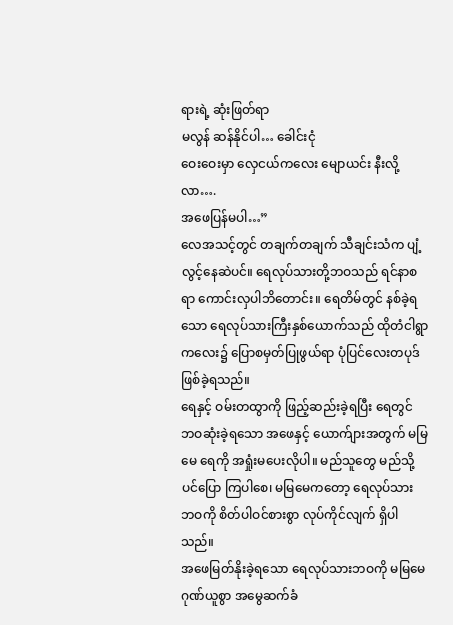ရားရဲ့ ဆုံးဖြတ်ရာ
မလွန် ဆန်နိုင်ပါ… ခေါင်းငုံ
ဝေးဝေးမှာ လှေငယ်ကလေး မျောယင်း နီးလို့လာ….
အဖေပြန်မပါ…”
လေအသင့်တွင် တချက်တချက် သီချင်းသံက ပျံ့လွင့်နေဆဲပင်။ ရေလုပ်သားတို့ဘဝသည် ရင်နာစရာ ကောင်းလှပါဘိတောင်း။ ရေတိမ်တွင် နစ်ခဲ့ရသော ရေလုပ်သားကြီးနှစ်ယောက်သည် ထိုတံငါရွာကလေး၌ ပြောစမှတ်ပြုဖွယ်ရာ ပုံပြင်လေးတပုဒ်ဖြစ်ခဲ့ရသည်။
ရေနှင့် ဝမ်းတထွာကို ဖြည့်ဆည်းခဲ့ရပြီး ရေတွင် ဘဝဆုံးခဲ့ရသော အဖေနှင့် ယောက်ျားအတွက် မမြမေ ရေကို အရှုံးမပေးလိုပါ။ မည်သူတွေ မည်သို့ပင်ပြော ကြပါစေ၊ မမြမေကတော့ ရေလုပ်သား ဘဝကို စိတ်ပါဝင်စားစွာ လုပ်ကိုင်လျက် ရှိပါသည်။
အဖေမြတ်နိုးခဲ့ရသော ရေလုပ်သားဘဝကို မမြမေ ဂုဏ်ယူစွာ အမွေဆက်ခံ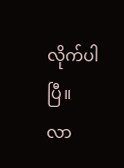လိုက်ပါပြီ။ လာ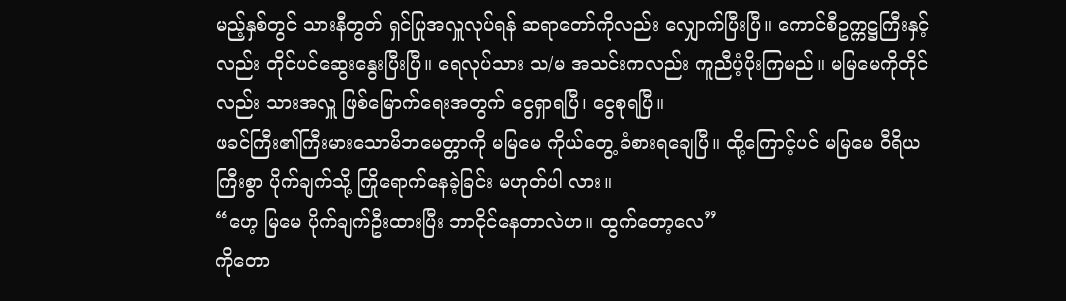မည့်နှစ်တွင် သားနီတွတ် ရှင်ပြုအလှူလုပ်ရန် ဆရာတော်ကိုလည်း လျှောက်ပြီးပြီ။ ကောင်စီဥက္ကဋ္ဌကြီးနှင့်လည်း တိုင်ပင်ဆွေးနွေးပြီးပြီ။ ရေလုပ်သား သ/မ အသင်းကလည်း ကူညီပံ့ပိုးကြမည်။ မမြမေကိုတိုင်လည်း သားအလှူ ဖြစ်မြောက်ရေးအတွက် ငွေရှာရပြီ၊ ငွေစုရပြီ။
ဖခင်ကြီး၏ကြီးမားသောမိဘမေတ္တာကို မမြမေ ကိုယ်တွေ့ ခံစားရချေပြီ။ ထို့ကြောင့်ပင် မမြမေ ဝီရိယကြီးစွာ ပိုက်ချက်သို့ ကြိုရောက်နေခဲ့ခြင်း မဟုတ်ပါ လား။
“ဟေ့ မြမေ ပိုက်ချက်ဦးထားပြီး ဘာငိုင်နေတာလဲဟ။ ထွက်တော့လေ”
ကိုတော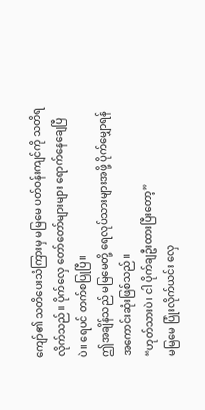ကျော်၏ သတိပေးသံကြားမှ မမြမေ ပတ်ဝန်းကျင်ကို သတိရလိုက်သည်။ ပိုက်လှေ တော်တော်များများ ရောက်နေချေပြီပဲ။ ရေပင် တက်စပြုပြီ။
ဤအချိန်သည် မမြမေတို့ ရေလုပ်သားများအဖို့ ပိုက်မျှောရန် အကောင်းဆုံးဖြစ်သည်။
“ဟုတ်သားပဲ၊ ငါ ပိုက်ချဦးထားပြီးတော့”
မမြမေ ပြုံးလိုက်ယင်း လှေ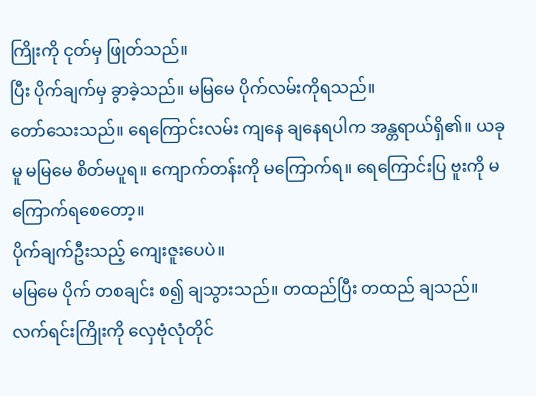ကြိုးကို ငုတ်မှ ဖြုတ်သည်။
ပြီး ပိုက်ချက်မှ ခွာခဲ့သည်။ မမြမေ ပိုက်လမ်းကိုရသည်။
တော်သေးသည်။ ရေကြောင်းလမ်း ကျနေ ချနေရပါက အန္တရာယ်ရှိ၏။ ယခုမူ မမြမေ စိတ်မပူရ။ ကျောက်တန်းကို မကြောက်ရ။ ရေကြောင်းပြ ဗူးကို မကြောက်ရစေတော့။
ပိုက်ချက်ဦးသည့် ကျေးဇူးပေပဲ။
မမြမေ ပိုက် တစချင်း စ၍ ချသွားသည်။ တထည်ပြီး တထည် ချသည်။ လက်ရင်းကြိုးကို လှေဗုံလုံတိုင်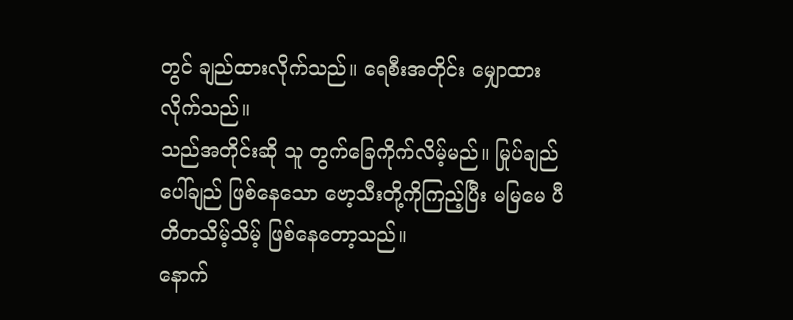တွင် ချည်ထားလိုက်သည်။ ရေစီးအတိုင်း မျှောထားလိုက်သည်။
သည်အတိုင်းဆို သူ တွက်ခြေကိုက်လိမ့်မည်။ မြုပ်ချည် ပေါ်ချည် ဖြစ်နေသော ဗော့သီးတို့ကိုကြည့်ပြီး မမြမေ ပီတိတသိမ့်သိမ့် ဖြစ်နေတော့သည်။
နောက်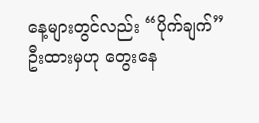နေ့များတွင်လည်း “ပိုက်ချက်” ဦးထားမှဟု တွေးနေ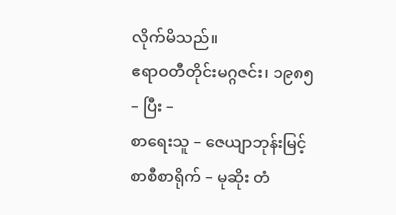လိုက်မိသည်။
ဧရာဝတီတိုင်းမဂ္ဂဇင်း၊ ၁၉၈၅
– ပြီး –
စာရေးသူ – ဇေယျာဘုန်းမြင့်
စာစီစာရိုက် – မုဆိုး တံ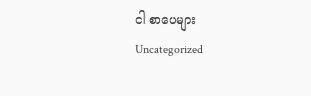ငါ စာပေများ
Uncategorized